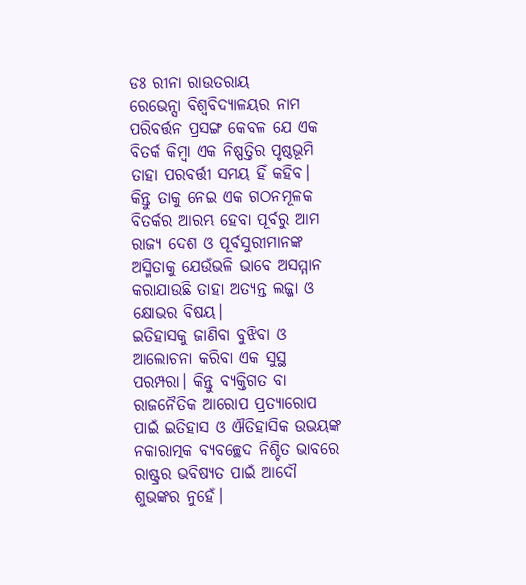ଡଃ ରୀନା ରାଉତରାୟ
ରେଭେନ୍ସା ବିଶ୍ୱବିଦ୍ୟାଳୟର ନାମ ପରିବର୍ତ୍ତନ ପ୍ରସଙ୍ଗ କେବଳ ଯେ ଏକ ବିତର୍କ କିମ୍ବା ଏକ ନିଷ୍ପତ୍ତିର ପୃଷ୍ଠଭୂମି ତାହା ପରବର୍ତ୍ତୀ ସମୟ ହିଁ କହିବ।
କିନ୍ତୁ ତାକୁ ନେଇ ଏକ ଗଠନମୂଳକ ବିତର୍କର ଆରମ୍ଭ ହେବା ପୂର୍ବରୁ ଆମ ରାଜ୍ୟ ଦେଶ ଓ ପୂର୍ବସୁରୀମାନଙ୍କ ଅସ୍ମିତାକୁ ଯେଉଁଭଳି ଭାବେ ଅସମ୍ମାନ କରାଯାଉଛି ତାହା ଅତ୍ୟନ୍ତ ଲଜ୍ଜା ଓ କ୍ଷୋଭର ବିଷୟ।
ଇତିହାସକୁ ଜାଣିବା ବୁଝିବା ଓ ଆଲୋଚନା କରିବା ଏକ ସୁସ୍ଥ ପରମ୍ପରା। କିନ୍ତୁ ବ୍ୟକ୍ତିଗତ ବା ରାଜନୈତିକ ଆରୋପ ପ୍ରତ୍ୟାରୋପ ପାଇଁ ଇତିହାସ ଓ ଐତିହାସିକ ଉଭୟଙ୍କ ନକାରାତ୍ମକ ବ୍ୟବଚ୍ଛେଦ ନିଶ୍ଚିତ ଭାବରେ ରାଷ୍ଟ୍ରର ଭବିଷ୍ୟତ ପାଇଁ ଆଦୌ ଶୁଭଙ୍କର ନୁହେଁ।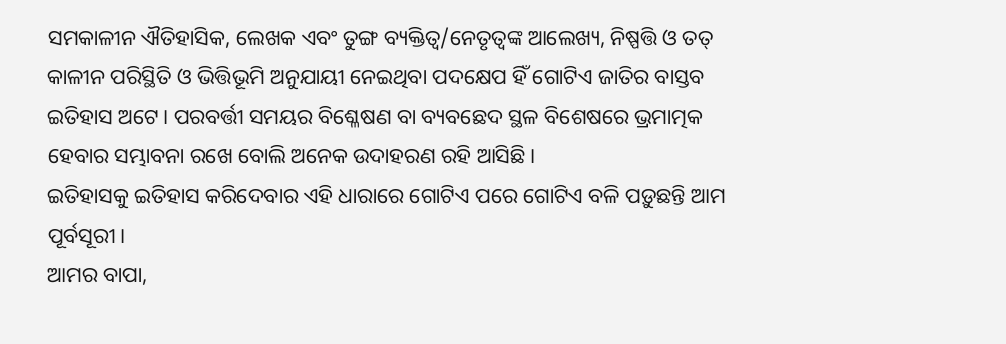ସମକାଳୀନ ଐତିହାସିକ, ଲେଖକ ଏବଂ ତୁଙ୍ଗ ବ୍ୟକ୍ତିତ୍ଵ/ନେତୃତ୍ୱଙ୍କ ଆଲେଖ୍ୟ, ନିଷ୍ପତ୍ତି ଓ ତତ୍ କାଳୀନ ପରିସ୍ଥିତି ଓ ଭିତ୍ତିଭୂମି ଅନୁଯାୟୀ ନେଇଥିବା ପଦକ୍ଷେପ ହିଁ ଗୋଟିଏ ଜାତିର ବାସ୍ତବ ଇତିହାସ ଅଟେ। ପରବର୍ତ୍ତୀ ସମୟର ବିଶ୍ଳେଷଣ ବା ବ୍ୟବଛେଦ ସ୍ଥଳ ବିଶେଷରେ ଭ୍ରମାତ୍ମକ ହେବାର ସମ୍ଭାବନା ରଖେ ବୋଲି ଅନେକ ଉଦାହରଣ ରହି ଆସିଛି।
ଇତିହାସକୁ ଇତିହାସ କରିଦେବାର ଏହି ଧାରାରେ ଗୋଟିଏ ପରେ ଗୋଟିଏ ବଳି ପଡ଼ୁଛନ୍ତି ଆମ ପୂର୍ବସୂରୀ।
ଆମର ବାପା,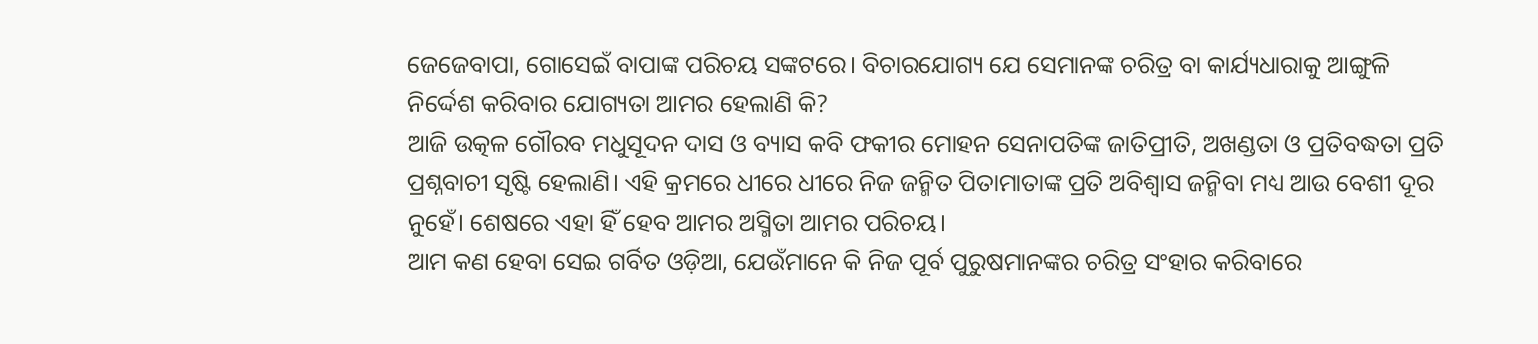ଜେଜେବାପା, ଗୋସେଇଁ ବାପାଙ୍କ ପରିଚୟ ସଙ୍କଟରେ। ବିଚାରଯୋଗ୍ୟ ଯେ ସେମାନଙ୍କ ଚରିତ୍ର ବା କାର୍ଯ୍ୟଧାରାକୁ ଆଙ୍ଗୁଳି ନିର୍ଦ୍ଦେଶ କରିବାର ଯୋଗ୍ୟତା ଆମର ହେଲାଣି କି?
ଆଜି ଉତ୍କଳ ଗୌରବ ମଧୁସୂଦନ ଦାସ ଓ ବ୍ୟାସ କବି ଫକୀର ମୋହନ ସେନାପତିଙ୍କ ଜାତିପ୍ରୀତି, ଅଖଣ୍ଡତା ଓ ପ୍ରତିବଦ୍ଧତା ପ୍ରତି ପ୍ରଶ୍ନବାଚୀ ସୃଷ୍ଟି ହେଲାଣି। ଏହି କ୍ରମରେ ଧୀରେ ଧୀରେ ନିଜ ଜନ୍ମିତ ପିତାମାତାଙ୍କ ପ୍ରତି ଅବିଶ୍ୱାସ ଜନ୍ମିବା ମଧ୍ୟ ଆଉ ବେଶୀ ଦୂର ନୁହେଁ। ଶେଷରେ ଏହା ହିଁ ହେବ ଆମର ଅସ୍ମିତା ଆମର ପରିଚୟ।
ଆମ କଣ ହେବା ସେଇ ଗର୍ବିତ ଓଡ଼ିଆ, ଯେଉଁମାନେ କି ନିଜ ପୂର୍ବ ପୁରୁଷମାନଙ୍କର ଚରିତ୍ର ସଂହାର କରିବାରେ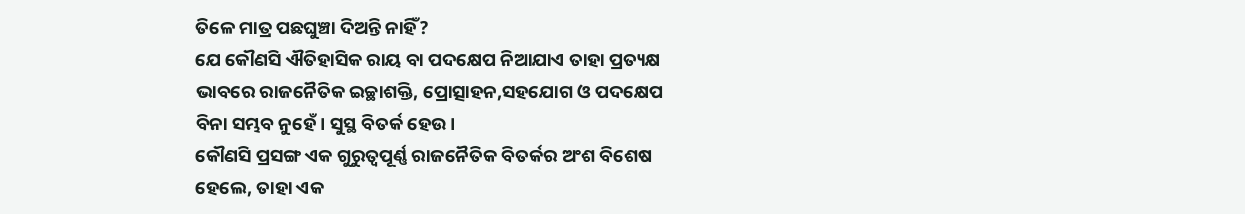ତିଳେ ମାତ୍ର ପଛଘୁଞ୍ଚା ଦିଅନ୍ତି ନାହିଁ?
ଯେ କୌଣସି ଐତିହାସିକ ରାୟ ବା ପଦକ୍ଷେପ ନିଆଯାଏ ତାହା ପ୍ରତ୍ୟକ୍ଷ ଭାବରେ ରାଜନୈତିକ ଇଚ୍ଛାଶକ୍ତି, ପ୍ରୋତ୍ସାହନ,ସହଯୋଗ ଓ ପଦକ୍ଷେପ ବିନା ସମ୍ଭବ ନୁହେଁ। ସୁସ୍ଥ ବିତର୍କ ହେଉ।
କୌଣସି ପ୍ରସଙ୍ଗ ଏକ ଗୁରୁତ୍ୱପୂର୍ଣ୍ଣ ରାଜନୈତିକ ବିତର୍କର ଅଂଶ ବିଶେଷ ହେଲେ, ତାହା ଏକ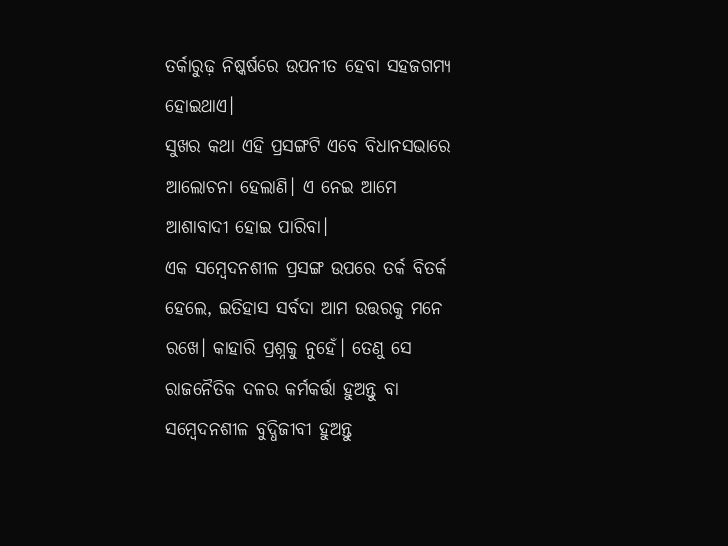ତର୍କାରୁଢ଼ ନିଷ୍କର୍ଷରେ ଉପନୀତ ହେବା ସହଜଗମ୍ୟ ହୋଇଥାଏ।
ସୁଖର କଥା ଏହି ପ୍ରସଙ୍ଗଟି ଏବେ ବିଧାନସଭାରେ ଆଲୋଚନା ହେଲାଣି। ଏ ନେଇ ଆମେ ଆଶାବାଦୀ ହୋଇ ପାରିବା।
ଏକ ସମ୍ବେଦନଶୀଳ ପ୍ରସଙ୍ଗ ଉପରେ ତର୍କ ବିତର୍କ ହେଲେ, ଇତିହାସ ସର୍ବଦା ଆମ ଉତ୍ତରକୁ ମନେ ରଖେ। କାହାରି ପ୍ରଶ୍ନକୁ ନୁହେଁ। ତେଣୁ ସେ ରାଜନୈତିକ ଦଳର କର୍ମକର୍ତ୍ତା ହୁଅନ୍ତୁ ବା ସମ୍ବେଦନଶୀଳ ବୁଦ୍ଧିଜୀବୀ ହୁଅନ୍ତୁ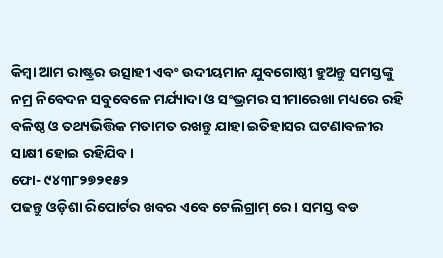କିମ୍ଵା ଆମ ରାଷ୍ଟ୍ରର ଉତ୍ସାହୀ ଏବଂ ଉଦୀୟମାନ ଯୁବଗୋଷ୍ଠୀ ହୁଅନ୍ତୁ ସମସ୍ତଙ୍କୁ ନମ୍ର ନିବେଦନ ସବୁବେଳେ ମର୍ଯ୍ୟାଦା ଓ ସଂଭ୍ରମର ସୀମାରେଖା ମଧ୍ୟରେ ରହି ବଳିଷ୍ଠ ଓ ତଥ୍ୟଭିତ୍ତିକ ମତାମତ ରଖନ୍ତୁ ଯାହା ଇତିହାସର ଘଟଣାବଳୀର ସାକ୍ଷୀ ହୋଇ ରହିଯିବ।
ଫୋ- ୯୪୩୮୨୭୨୧୫୨
ପଢନ୍ତୁ ଓଡ଼ିଶା ରିପୋର୍ଟର ଖବର ଏବେ ଟେଲିଗ୍ରାମ୍ ରେ। ସମସ୍ତ ବଡ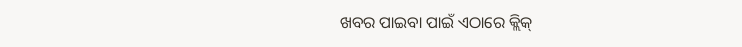ଖବର ପାଇବା ପାଇଁ ଏଠାରେ କ୍ଲିକ୍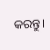କରନ୍ତୁ।